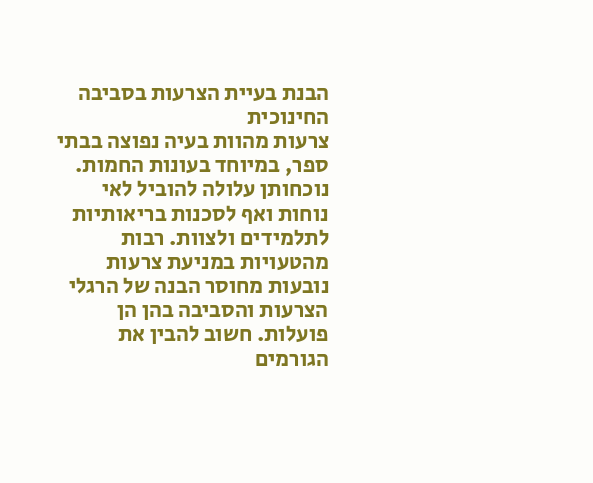הבנת בעיית הצרעות בסביבה החינוכית
צרעות מהוות בעיה נפוצה בבתי ספר, במיוחד בעונות החמות. נוכחותן עלולה להוביל לאי נוחות ואף לסכנות בריאותיות לתלמידים ולצוות. רבות מהטעויות במניעת צרעות נובעות מחוסר הבנה של הרגלי הצרעות והסביבה בהן הן פועלות. חשוב להבין את הגורמים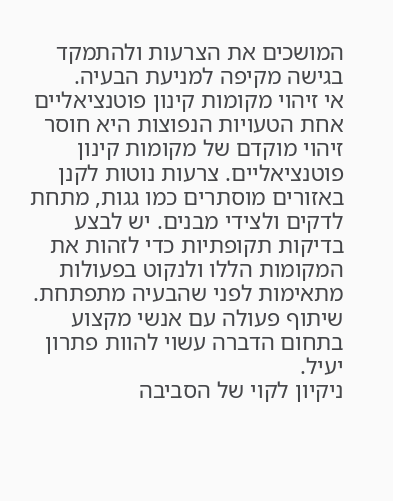המושכים את הצרעות ולהתמקד בגישה מקיפה למניעת הבעיה.
אי זיהוי מקומות קינון פוטנציאליים
אחת הטעויות הנפוצות היא חוסר זיהוי מוקדם של מקומות קינון פוטנציאליים. צרעות נוטות לקנן באזורים מוסתרים כמו גגות, מתחת לדקים ולצידי מבנים. יש לבצע בדיקות תקופתיות כדי לזהות את המקומות הללו ולנקוט בפעולות מתאימות לפני שהבעיה מתפתחת. שיתוף פעולה עם אנשי מקצוע בתחום הדברה עשוי להוות פתרון יעיל.
ניקיון לקוי של הסביבה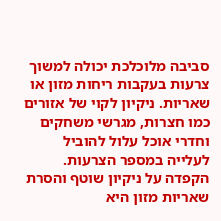סביבה מלוכלכת יכולה למשוך צרעות בעקבות ריחות מזון או שאריות. ניקיון לקוי של אזורים כמו חצרות, מגרשי משחקים וחדרי אוכל עלול להוביל לעלייה במספר הצרעות. הקפדה על ניקיון שוטף והסרת שאריות מזון היא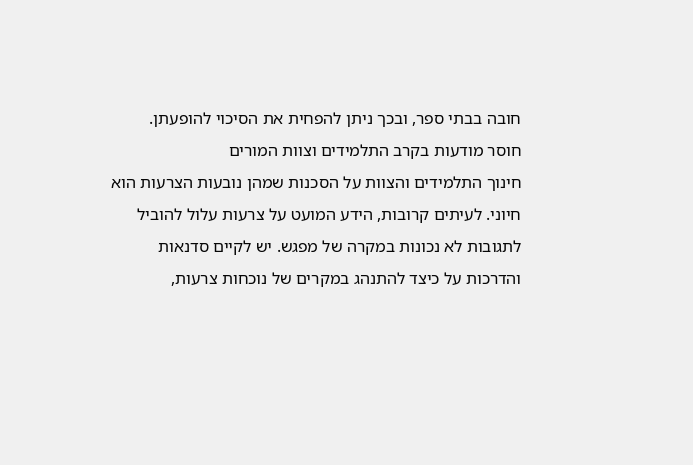חובה בבתי ספר, ובכך ניתן להפחית את הסיכוי להופעתן.
חוסר מודעות בקרב התלמידים וצוות המורים
חינוך התלמידים והצוות על הסכנות שמהן נובעות הצרעות הוא חיוני. לעיתים קרובות, הידע המועט על צרעות עלול להוביל לתגובות לא נכונות במקרה של מפגש. יש לקיים סדנאות והדרכות על כיצד להתנהג במקרים של נוכחות צרעות,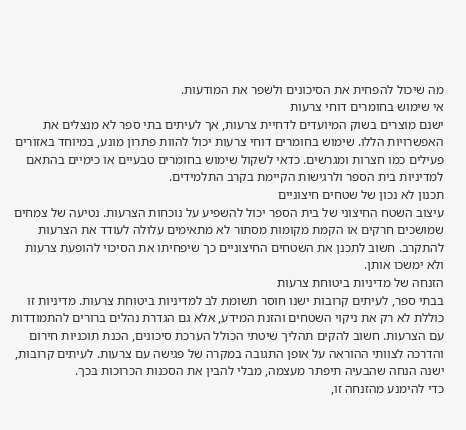מה שיכול להפחית את הסיכונים ולשפר את המודעות.
אי שימוש בחומרים דוחי צרעות
ישנם מוצרים בשוק המיועדים לדחיית צרעות, אך לעיתים בתי ספר לא מנצלים את האפשרויות הללו. שימוש בחומרים דוחי צרעות יכול להוות פתרון מונע, במיוחד באזורים פעילים כמו חצרות ומגרשים. כדאי לשקול שימוש בחומרים טבעיים או כימיים בהתאם למדיניות בית הספר ולרגישות הקיימת בקרב התלמידים.
תכנון לא נכון של שטחים חיצוניים
עיצוב השטח החיצוני של בית הספר יכול להשפיע על נוכחות הצרעות. נטיעה של צמחים שמושכים חרקים או הקמת מקומות מסתור לא מתאימים עלולה לעודד את הצרעות להתקרב. חשוב לתכנן את השטחים החיצוניים כך שיפחיתו את הסיכוי להופעת צרעות ולא ימשכו אותן.
הזנחה של מדיניות ביטוחת צרעות
בבתי ספר, לעיתים קרובות ישנו חוסר תשומת לב למדיניות ביטוחת צרעות. מדיניות זו כוללת לא רק את ניקוי השטחים והזנת המידע, אלא גם הגדרת נהלים ברורים להתמודדות עם הצרעות. חשוב להקים תהליך שיטתי הכולל הערכת סיכונים, הכנת תוכניות חירום והדרכה לצוותי ההוראה על אופן התגובה במקרה של פגישה עם צרעות. לעיתים קרובות, ישנה הנחה שהבעיה תיפתר מעצמה, מבלי להבין את הסכנות הכרוכות בכך.
כדי להימנע מהזנחה זו,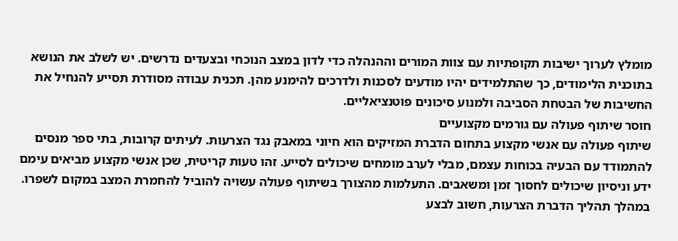מומלץ לערוך ישיבות תקופתיות עם צוות המורים וההנהלה כדי לדון במצב הנוכחי ובצעדים נדרשים. יש לשלב את הנושא בתוכנית הלימודים, כך שהתלמידים יהיו מודעים לסכנות ולדרכים להימנע מהן. תכנית עבודה מסודרת תסייע להנחיל את החשיבות של הבטחת הסביבה ולמנוע סיכונים פוטנציאליים.
חוסר שיתוף פעולה עם גורמים מקצועיים
שיתוף פעולה עם אנשי מקצוע בתחום הדברת המזיקים הוא חיוני במאבק נגד הצרעות. לעיתים קרובות, בתי ספר מנסים להתמודד עם הבעיה בכוחות עצמם, מבלי לערב מומחים שיכולים לסייע. זהו טעות קריטית, שכן אנשי מקצוע מביאים עימם ידע וניסיון שיכולים לחסוך זמן ומשאבים. התעלמות מהצורך בשיתוף פעולה עשויה להוביל להחמרת המצב במקום לשפרו.
במהלך תהליך הדברת הצרעות, חשוב לבצע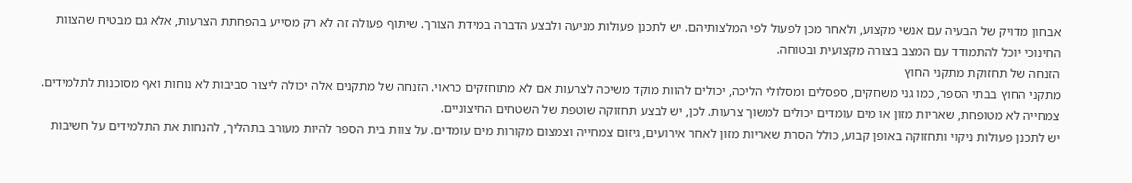אבחון מדויק של הבעיה עם אנשי מקצוע, ולאחר מכן לפעול לפי המלצותיהם. יש לתכנן פעולות מניעה ולבצע הדברה במידת הצורך. שיתוף פעולה זה לא רק מסייע בהפחתת הצרעות, אלא גם מבטיח שהצוות החינוכי יוכל להתמודד עם המצב בצורה מקצועית ובטוחה.
הזנחה של תחזוקת מתקני החוץ
מתקני החוץ בבתי הספר, כמו גני משחקים, ספסלים ומסלולי הליכה, יכולים להוות מוקד משיכה לצרעות אם לא מתוחזקים כראוי. הזנחה של מתקנים אלה יכולה ליצור סביבות לא נוחות ואף מסוכנות לתלמידים. צמחייה לא מטופחת, שאריות מזון או מים עומדים יכולים למשוך צרעות. לכן, יש לבצע תחזוקה שוטפת של השטחים החיצוניים.
יש לתכנן פעולות ניקוי ותחזוקה באופן קבוע, כולל הסרת שאריות מזון לאחר אירועים, גיזום צמחייה וצמצום מקורות מים עומדים. על צוות בית הספר להיות מעורב בתהליך, להנחות את התלמידים על חשיבות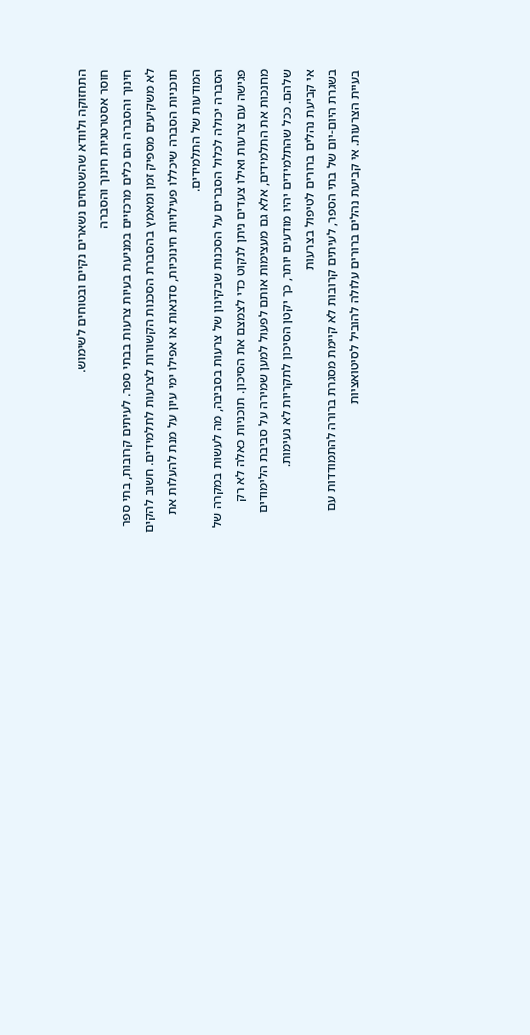התחזוקה ולוודא שהשטחים נשארים נקיים ובטוחים לשימוש.
חוסר אסטרטגיות חינוך והסברה
חינוך והסברה הם כלים מרכזיים במניעת בעיות צרעות בבתי ספר. לעיתים קרובות, בתי ספר לא משקיעים מספיק זמן ומאמץ בהסברת הסכנות הקשורות לצרעות לתלמידים. חשוב להקים תוכניות הסברה שיכללו פעילויות חינוכיות, סדנאות או אפילו ימי עיון על מנת להעלות את המודעות של התלמידים.
הסברה יכולה לכלול הסברים על הסכנות שבקינון של צרעות בסביבה, מה לעשות במקרה של פגישה עם צרעות ואילו צעדים ניתן לנקוט כדי לצמצם את הסיכון. תוכניות כאלה לא רק מחנכות את התלמידים, אלא גם מעצימות אותם לפעול למען שמירה על סביבת הלימודים שלהם. ככל שהתלמידים יהיו מודעים יותר, כך יקטן הסיכון לתקריות לא נעימות.
אי קביעת נהלים ברורים לטיפול בצרעות
בשגרת היום-יום של בתי הספר, לעיתים קרובות לא קיימת מסגרת ברורה להתמודדות עם בעיית הצרעות. אי קביעת נהלים ברורים עלולה להוביל לסיטואציות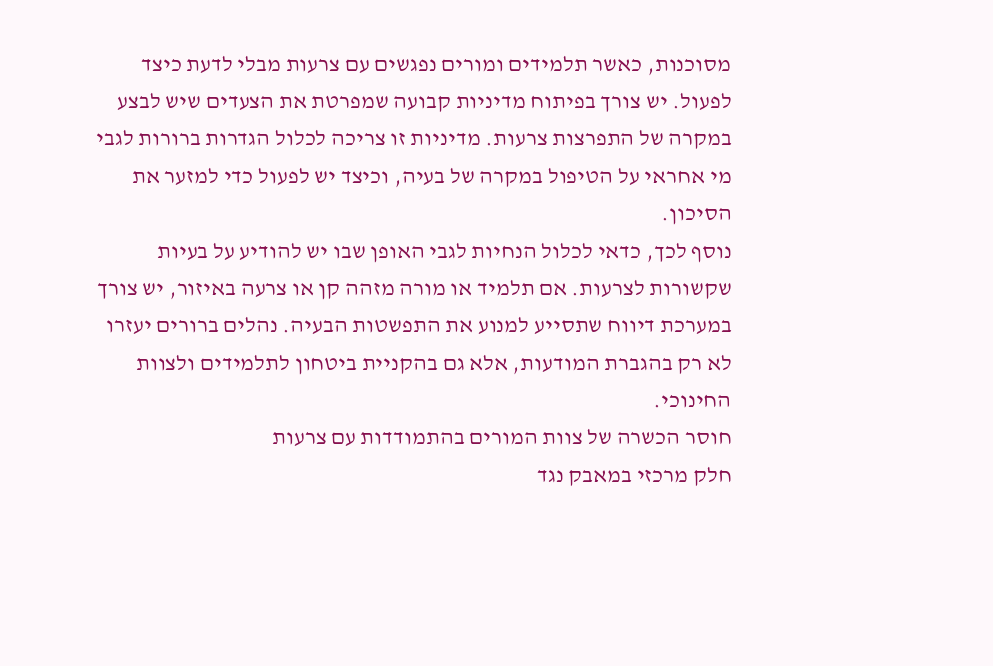מסוכנות, כאשר תלמידים ומורים נפגשים עם צרעות מבלי לדעת כיצד לפעול. יש צורך בפיתוח מדיניות קבועה שמפרטת את הצעדים שיש לבצע במקרה של התפרצות צרעות. מדיניות זו צריכה לכלול הגדרות ברורות לגבי מי אחראי על הטיפול במקרה של בעיה, וכיצד יש לפעול כדי למזער את הסיכון.
נוסף לכך, כדאי לכלול הנחיות לגבי האופן שבו יש להודיע על בעיות שקשורות לצרעות. אם תלמיד או מורה מזהה קן או צרעה באיזור, יש צורך במערכת דיווח שתסייע למנוע את התפשטות הבעיה. נהלים ברורים יעזרו לא רק בהגברת המודעות, אלא גם בהקניית ביטחון לתלמידים ולצוות החינוכי.
חוסר הכשרה של צוות המורים בהתמודדות עם צרעות
חלק מרכזי במאבק נגד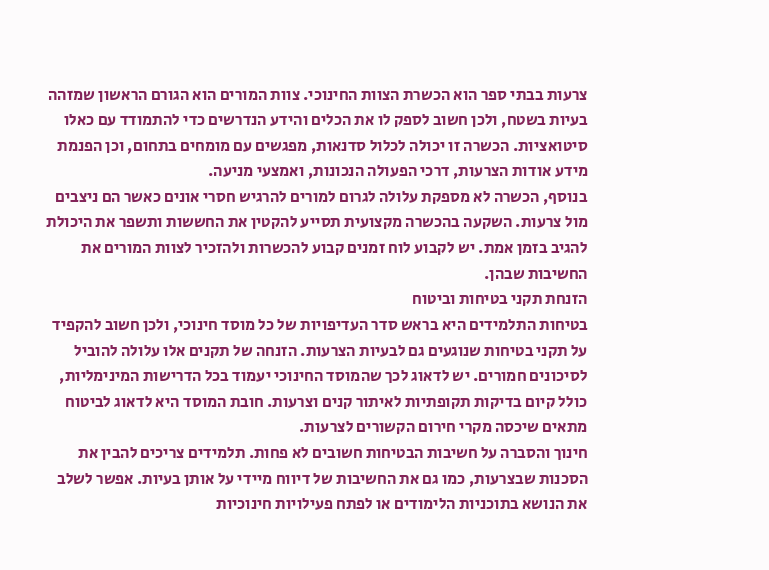צרעות בבתי ספר הוא הכשרת הצוות החינוכי. צוות המורים הוא הגורם הראשון שמזהה בעיות בשטח, ולכן חשוב לספק לו את הכלים והידע הנדרשים כדי להתמודד עם כאלו סיטואציות. הכשרה זו יכולה לכלול סדנאות, מפגשים עם מומחים בתחום, וכן הפנמת מידע אודות הצרעות, דרכי הפעולה הנכונות, ואמצעי מניעה.
בנוסף, הכשרה לא מספקת עלולה לגרום למורים להרגיש חסרי אונים כאשר הם ניצבים מול צרעות. השקעה בהכשרה מקצועית תסייע להקטין את החששות ותשפר את היכולת להגיב בזמן אמת. יש לקבוע לוח זמנים קבוע להכשרות ולהזכיר לצוות המורים את החשיבות שבהן.
הזנחת תקני בטיחות וביטוח
בטיחות התלמידים היא בראש סדר העדיפויות של כל מוסד חינוכי, ולכן חשוב להקפיד על תקני בטיחות שנוגעים גם לבעיות הצרעות. הזנחה של תקנים אלו עלולה להוביל לסיכונים חמורים. יש לדאוג לכך שהמוסד החינוכי יעמוד בכל הדרישות המינימליות, כולל קיום בדיקות תקופתיות לאיתור קנים וצרעות. חובת המוסד היא לדאוג לביטוח מתאים שיכסה מקרי חירום הקשורים לצרעות.
חינוך והסברה על חשיבות הבטיחות חשובים לא פחות. תלמידים צריכים להבין את הסכנות שבצרעות, כמו גם את החשיבות של דיווח מיידי על אותן בעיות. אפשר לשלב את הנושא בתוכניות הלימודים או לפתח פעילויות חינוכיות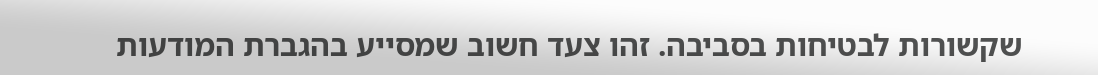שקשורות לבטיחות בסביבה. זהו צעד חשוב שמסייע בהגברת המודעות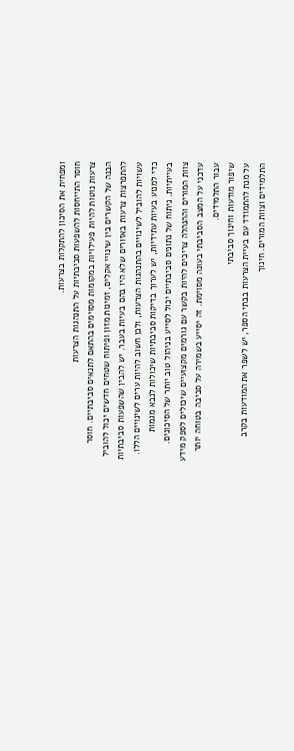ומפחית את הסיכון להתקלות בצרעות.
חוסר התייחסות להשפעות סביבתיות על התנהגות הצרעות
צרעות נוטות להיות פעילויות במקומות מסוימים בהתאם לתנאים סביבתיים. חוסר הבנה של הקשרים בין שינויי אקלים, זמינות מזון ופיתוח שטחים חדשים יכול להוביל להתפרצות צרעות באזורים שלא היו בהם בעיות בעבר. יש להבין שהשפעות סביבתיות עשויות להוביל לשינויים בהתנהגות הצרעות, ולכן חשוב להיות ערים לשינויים הללו.
כדי למנוע בעיות עתידיות, יש לערוך בדיקות סביבתיות שיכולות לנבא מגמות בעייתיות. ניתוח של נתונים סביבתיים יכול לסייע בניהול טוב יותר של הסיכונים. צוות המורים וההנהלה צריכים להיות בקשר עם גורמים מקצועיים שיכולים לספק מידע עדכני על המצב הסביבתי בעונה מסוימת. זה יסייע בשמירה על סביבה בטוחה יותר עבור התלמידים.
שיפור מודעות וחינוך סביבתי
על מנת להתמודד עם בעיית הצרעות בבתי הספר, יש לשפר את המודעות בקרב התלמידים וצוות המורים. חינוך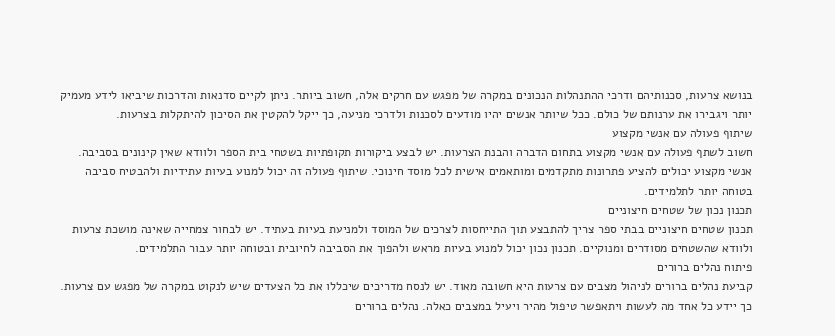בנושא צרעות, סכנותיהם ודרכי ההתנהלות הנכונים במקרה של מפגש עם חרקים אלה, חשוב ביותר. ניתן לקיים סדנאות והדרכות שיביאו לידע מעמיק יותר ויגבירו את ערנותם של כולם. ככל שיותר אנשים יהיו מודעים לסכנות ולדרכי מניעה, כך ייקל להקטין את הסיכון להיתקלות בצרעות.
שיתוף פעולה עם אנשי מקצוע
חשוב לשתף פעולה עם אנשי מקצוע בתחום הדברה והבנת הצרעות. יש לבצע ביקורות תקופתיות בשטחי בית הספר ולוודא שאין קינונים בסביבה. אנשי מקצוע יכולים להציע פתרונות מתקדמים ומותאמים אישית לכל מוסד חינוכי. שיתוף פעולה זה יכול למנוע בעיות עתידיות ולהבטיח סביבה בטוחה יותר לתלמידים.
תכנון נכון של שטחים חיצוניים
תכנון שטחים חיצוניים בבתי ספר צריך להתבצע תוך התייחסות לצרכים של המוסד ולמניעת בעיות בעתיד. יש לבחור צמחייה שאינה מושכת צרעות ולוודא שהשטחים מסודרים ומנוקיים. תכנון נכון יכול למנוע בעיות מראש ולהפוך את הסביבה לחיובית ובטוחה יותר עבור התלמידים.
פיתוח נהלים ברורים
קביעת נהלים ברורים לניהול מצבים עם צרעות היא חשובה מאוד. יש לנסח מדריכים שיכללו את כל הצעדים שיש לנקוט במקרה של מפגש עם צרעות. כך יידע כל אחד מה לעשות ויתאפשר טיפול מהיר ויעיל במצבים כאלה. נהלים ברורים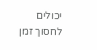יכולים לחסוך זמן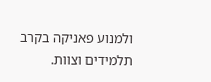ולמנוע פאניקה בקרב תלמידים וצוות.